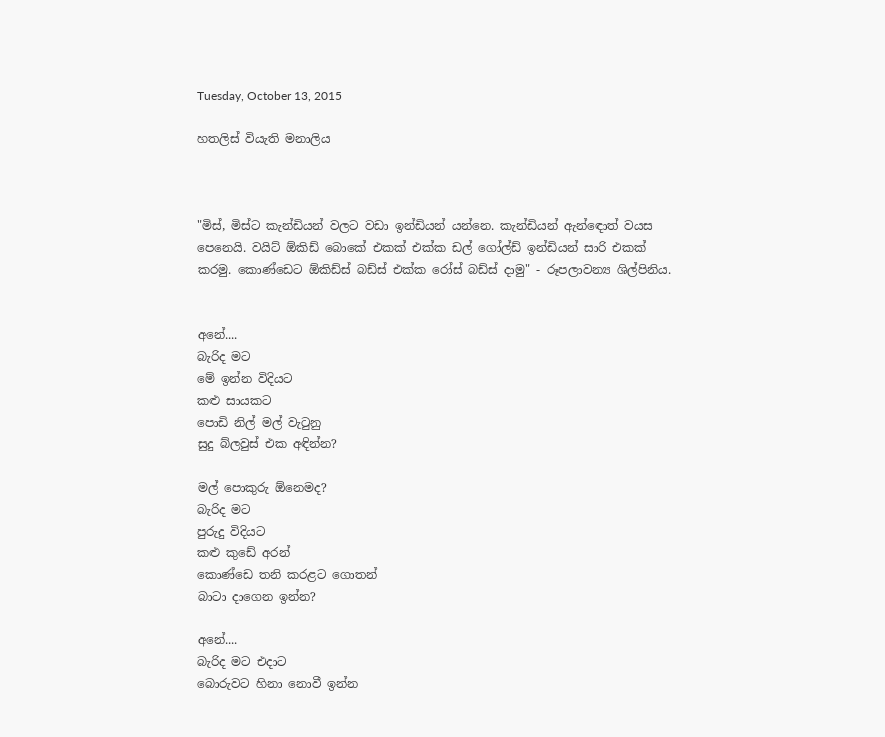Tuesday, October 13, 2015

හතලිස් වියැති මනාලිය



"මිස්, මිස්ට කැන්ඩියන් වලට වඩා ඉන්ඩියන් යන්නෙ. කැන්ඩියන් ඇන්ඳොත් වයස පෙනෙයි. වයිට් ඕකිඩ් බොකේ එකක් එක්ක ඩල් ගෝල්ඩ් ඉන්ඩියන් සාරි එකක් කරමු. කොණ්ඩෙට ඕකිඩ්ස් බඩ්ස් එක්ක රෝස් බඩ්ස් දාමු" - රූපලාවන්‍ය ශිල්පිනිය.


අනේ....
බැරිද මට
මේ ඉන්න විදියට
කළු සායකට
පොඩි නිල් මල් වැටුනු
සුදු බ්ලවුස් එක අඳින්න?

මල් පොකුරු ඕනෙමද?
බැරිද මට
පුරුදු විදියට
කළු කුඩේ අරන්
කොණ්ඩෙ තනි කරළට ගොතන්
බාටා දාගෙන ඉන්න?

අනේ....
බැරිද මට එදාට
බොරුවට හිනා නොවී ඉන්න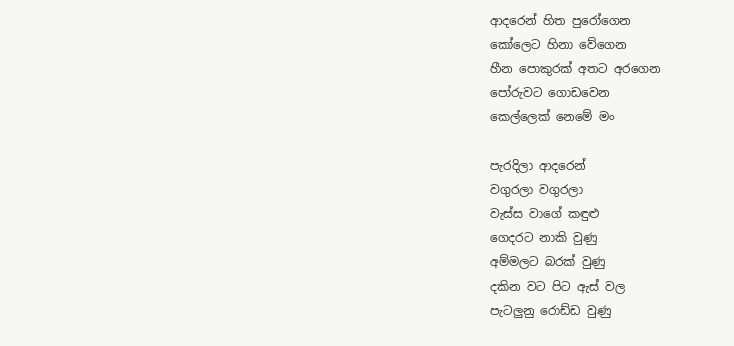ආදරෙන් හිත පුරෝගෙන
කෝලෙට හිනා වේගෙන
හීන පොකුරක් අතට අරගෙන
පෝරුවට ගොඩවෙන
කෙල්ලෙක් නෙමේ මං

පැරදිලා ආදරෙන්
වගුරලා වගුරලා
වැස්ස වාගේ කඳුළු
ගෙදරට නාකි වුණු
අම්මලට බරක් වුණු
දකින වට පිට ඇස් වල
පැටලුනු රොඩ්ඩ වුණු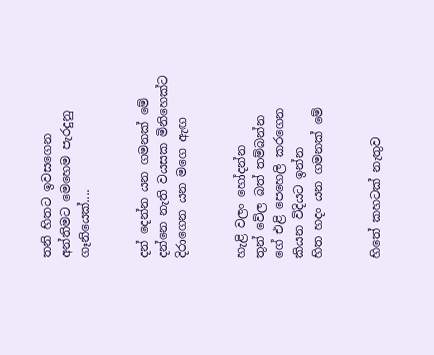තනි හිතට ඉවසගෙන
අන්තිමට මෙහෙම පැරදුනු
ගෑනියෙක්....


දන් දෙන්න යන ගමනක් මේ
දන්නෙ නැති වයසක මිනිහෙක්ට
දිරාගෙන යන මගෙ ඇඟ


හැළි වලං හෝදන්න
තුන් වේල බත් තම්බන්න
ගේ එළි පෙහෙලි කරගෙන
කියන විදියට ඉන්න
හිත හදං යන ගමනක් මේ


හිතේ කහටක් නැතුව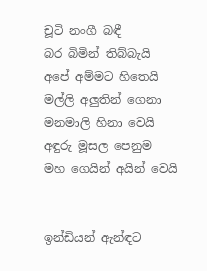චූටි නංගී බඳී
බර බිමින් තිබ්බැයි
අපේ අම්මට හිතෙයි
මල්ලි අලුතින් ගෙනා
මනමාලි හිනා වෙයි
අඳුරු මූසල පෙනුම
මහ ගෙයින් අයින් වෙයි


ඉන්ඩියන් ඇන්ඳට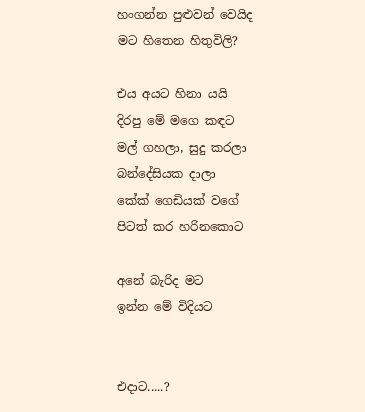හංගන්න පුළුවන් වෙයිද
මට හිතෙන හිතුවිලි?

එය අයට හිනා යයි
දිරපු මේ මගෙ කඳට
මල් ගහලා, සුදු කරලා
බන්දේසියක දාලා
කේක් ගෙඩියක් වගේ
පිටත් කර හරිනකොට

අනේ බැරිද මට
ඉන්න මේ විදියට


එදාට.....?